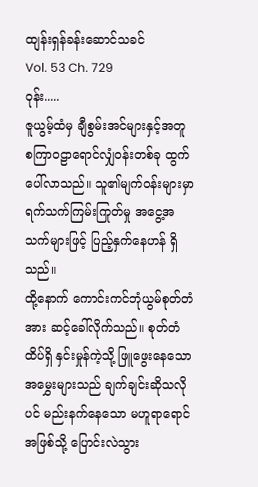ထျန်းရှန်ခန်းဆောင်သခင်
Vol. 53 Ch. 729
ဝုန်း.....
ဇူယွမ့်ထံမှ ချီစွမ်းအင်များနှင့်အတူ စကြာဝဠာရောင်လျှံဝန်းတစ်ခု ထွက်ပေါ်လာသည်။ သူ၏မျက်ဝန်းများမှာ ရက်သက်ကြမ်းကြုတ်မှု အငွေ့အသက်များဖြင့် ပြည့်နှက်နေဟန် ရှိသည်။
ထို့နောက် ကောင်းကင်ဘုံယွမ်စုတ်တံအား ဆင့်ခေါ်လိုက်သည်။ စုတ်တံထိပ်ရှိ နှင်းမှုန်ကဲ့သို့ ဖြူဖွေးနေသော အမွှေးများသည် ချက်ချင်းဆိုသလိုပင် မည်းနက်နေသော မဟူရာရောင်အဖြစ်သို့ ပြောင်းလဲသွား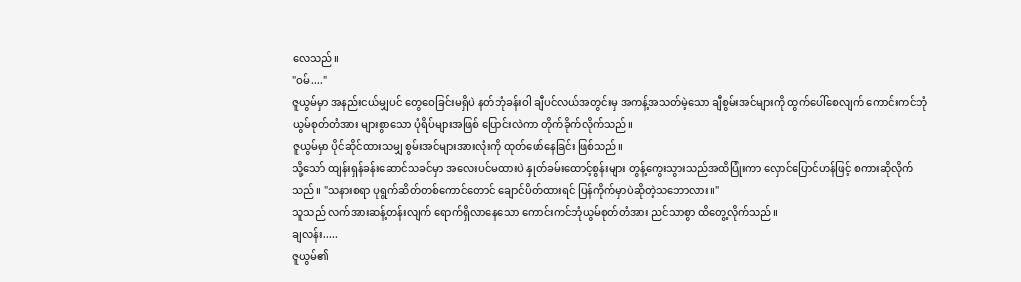လေသည်။
"ဝမ်...."
ဇူယွမ်မှာ အနည်းငယ်မျှပင် တွေဝေခြင်းမရှိပဲ နတ်ဘုံခန်းဝါ ချီပင်လယ်အတွင်းမှ အကန့်အသတ်မဲ့သော ချီစွမ်းအင်များကို ထွက်ပေါ်စေလျက် ကောင်းကင်ဘုံယွမ်စုတ်တံအား များစွာသော ပုံရိပ်များအဖြစ် ပြောင်းလဲကာ တိုက်ခိုက်လိုက်သည်။
ဇူယွမ်မှာ ပိုင်ဆိုင်ထားသမျှ စွမ်းအင်များအားလုံးကို ထုတ်ဖော်နေခြင်း ဖြစ်သည်။
သို့သော် ထျန်းရှန်ခန်းဆောင်သခင်မှာ အလေးပင်မထားပဲ နှုတ်ခမ်းထောင့်စွန်းများ တွန့်ကွေးသွားသည်အထိပြုံးကာ လှောင်ပြောင်ဟန်ဖြင့် စကားဆိုလိုက်သည်။ "သနားစရာ ပုရွက်ဆိတ်တစ်ကောင်တောင် ချောင်ပိတ်ထားရင် ပြန်ကိုက်မှာပဲဆိုတဲ့သဘောလား။"
သူသည် လက်အားဆန့်တန်းလျက် ရောက်ရှိလာနေသော ကောင်းကင်ဘုံယွမ်စုတ်တံအား ညင်သာစွာ ထိတွေ့လိုက်သည်။
ချလန်း.....
ဇူယွမ်၏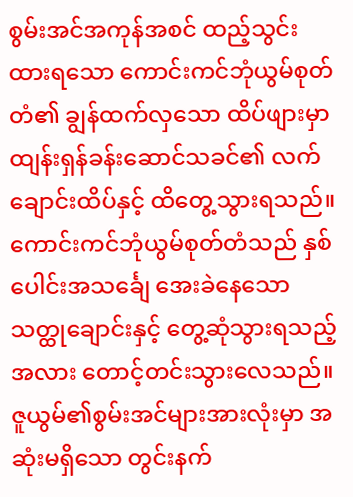စွမ်းအင်အကုန်အစင် ထည့်သွင်းထားရသော ကောင်းကင်ဘုံယွမ်စုတ်တံ၏ ချွန်ထက်လှသော ထိပ်ဖျားမှာ ထျန်းရှန်ခန်းဆောင်သခင်၏ လက်ချောင်းထိပ်နှင့် ထိတွေ့သွားရသည်။ ကောင်းကင်ဘုံယွမ်စုတ်တံသည် နှစ်ပေါင်းအသင်္ချေ အေးခဲနေသော သတ္ထုချောင်းနှင့် တွေ့ဆုံသွားရသည့်အလား တောင့်တင်းသွားလေသည်။
ဇူယွမ်၏စွမ်းအင်များအားလုံးမှာ အဆုံးမရှိသော တွင်းနက်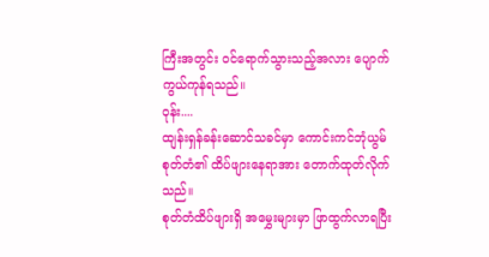ကြီးအတွင်း ဝင်ရောက်သွားသည့်အလား ပျောက်ကွယ်ကုန်ရသည်။
ဝုန်း....
ထျန်းရှန်ခန်းဆောင်သခင်မှာ ကောင်းကင်ဘုံယွမ်စုတ်တံ၏ ထိပ်ဖျားနေရာအား တောက်ထုတ်လိုက်သည်။
စုတ်တံထိပ်ဖျားရှိ အမွှေးများမှာ ဖြာထွက်လာရပြီး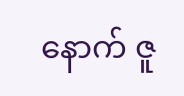နောက် ဇူ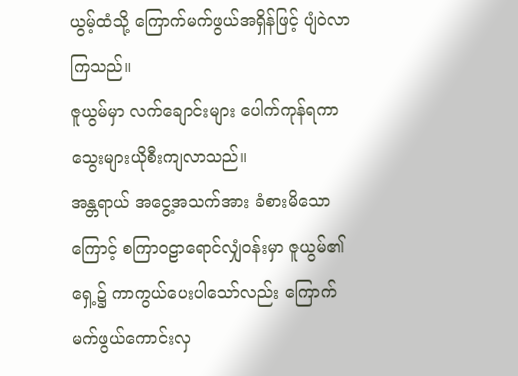ယွမ့်ထံသို့ ကြောက်မက်ဖွယ်အရှိန်ဖြင့် ပျံဝဲလာကြသည်။
ဇူယွမ်မှာ လက်ချောင်းများ ပေါက်ကုန်ရကာ သွေးများယိုစီးကျလာသည်။
အန္တရာယ် အငွေ့အသက်အား ခံစားမိသောကြောင့် စကြာဝဠာရောင်လျှံဝန်းမှာ ဇူယွမ်၏ရှေ့၌ ကာကွယ်ပေးပါသော်လည်း ကြောက်မက်ဖွယ်ကောင်းလှ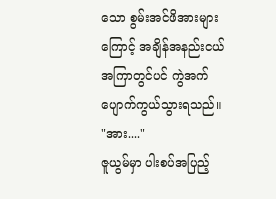သော စွမ်းအင်ဖိအားများကြောင့် အချိန်အနည်းငယ် အကြာတွင်ပင် ကွဲအက်ပျောက်ကွယ်သွားရသည်။
"အား...."
ဇူယွမ်မှာ ပါးစပ်အပြည့်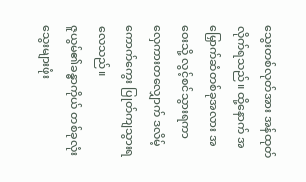သွေးတစ်လုတ်အား အန်ထုတ်လိုက်ရသည်။ ထို့နောက် အမြှောက်ဆံတစ်ခုအလား အဝေးသို့ လွင့်စင်သွားရကာ လှေကားတလျှောက် ဒလိမ့်ကောက်ကွေး ပြုတ်ကျသွားရလေသည်။
ဇူယွမ်၏ခန္ဓာကိုယ် တစ်ခုလုံး သွေးများဖုံး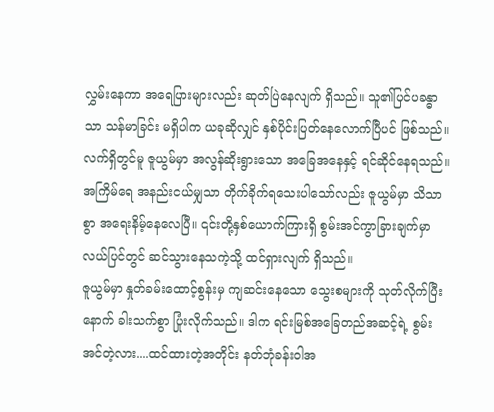လွှမ်းနေကာ အရေပြားများလည်း ဆုတ်ပြဲနေလျက် ရှိသည်။ သူ၏ပြင်ပခန္ဓာသာ သန်မာခြင်း မရှိပါက ယခုဆိုလျှင် နှစ်ပိုင်းပြတ်နေလောက်ပြီပင် ဖြစ်သည်။
လက်ရှိတွင်မူ ဇူယွမ်မှာ အလွန်ဆိုးရွားသော အခြေအနေနှင့် ရင်ဆိုင်နေရသည်။
အကြိမ်ရေ အနည်းငယ်မျှသာ တိုက်ခိုက်ရသေးပါသော်လည်း ဇူယွမ်မှာ သိသာစွာ အရေးနိမ့်နေလေပြီ။ ၎င်းတို့နှစ်ယောက်ကြားရှိ စွမ်းအင်ကွာခြားချက်မှာ လယ်ပြင်တွင် ဆင်သွားနေသကဲ့သို့ ထင်ရှားလျက် ရှိသည်။
ဇူယွမ်မှာ နှုတ်ခမ်းထောင့်စွန်းမှ ကျဆင်းနေသော သွေးစများကို သုတ်လိုက်ပြီးနောက် ခါးသက်စွာ ပြုံးလိုက်သည်။ ဒါက ရင်းမြစ်အခြေတည်အဆင့်ရဲ့ စွမ်းအင်တဲ့လား....ထင်ထားတဲ့အတိုင်း နတ်ဘုံခန်းဝါအ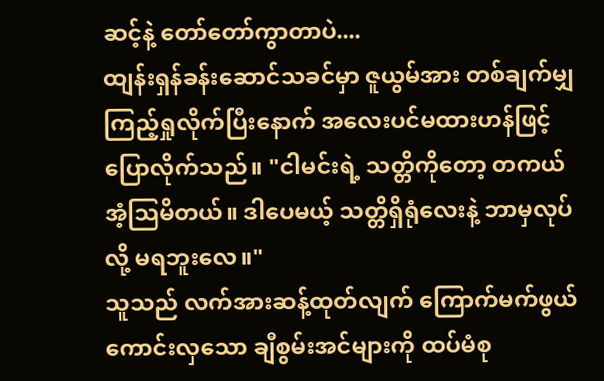ဆင့်နဲ့ တော်တော်ကွာတာပဲ....
ထျန်းရှန်ခန်းဆောင်သခင်မှာ ဇူယွမ်အား တစ်ချက်မျှ ကြည့်ရှုလိုက်ပြီးနောက် အလေးပင်မထားဟန်ဖြင့် ပြောလိုက်သည်။ "ငါမင်းရဲ့ သတ္တိကိုတော့ တကယ်အံ့သြမိတယ်။ ဒါပေမယ့် သတ္တိရှိရုံလေးနဲ့ ဘာမှလုပ်လို့ မရဘူးလေ။"
သူသည် လက်အားဆန့်ထုတ်လျက် ကြောက်မက်ဖွယ်ကောင်းလှသော ချီစွမ်းအင်များကို ထပ်မံစု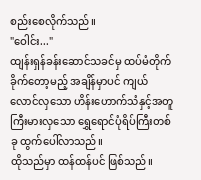စည်းစေလိုက်သည်။
"ဝေါင်း..."
ထျန်းရှန်ခန်းဆောင်သခင်မှ ထပ်မံတိုက်ခိုက်တော့မည့် အချိန်မှာပင် ကျယ်လောင်လှသော ဟိန်းဟောက်သံနှင့်အတူ ကြီးမားလှသော ရွှေရောင်ပုံရိပ်ကြီးတစ်ခု ထွက်ပေါ်လာသည်။
ထိုသည်မှာ ထန်ထန်ပင် ဖြစ်သည်။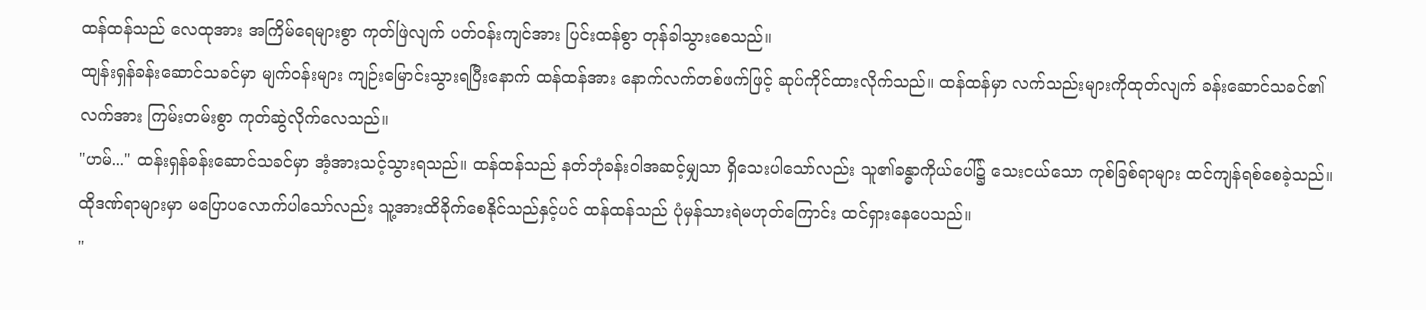ထန်ထန်သည် လေထုအား အကြိမ်ရေများစွာ ကုတ်ဖြဲလျက် ပတ်ဝန်းကျင်အား ပြင်းထန်စွာ တုန်ခါသွားစေသည်။
ထျန်းရှန်ခန်းဆောင်သခင်မှာ မျက်ဝန်းများ ကျဉ်းမြောင်းသွားရပြီးနောက် ထန်ထန်အား နောက်လက်တစ်ဖက်ဖြင့် ဆုပ်ကိုင်ထားလိုက်သည်။ ထန်ထန်မှာ လက်သည်းများကိုထုတ်လျက် ခန်းဆောင်သခင်၏လက်အား ကြမ်းတမ်းစွာ ကုတ်ဆွဲလိုက်လေသည်။
"ဟမ်..." ထန်းရှန်ခန်းဆောင်သခင်မှာ အံ့အားသင့်သွားရသည်။ ထန်ထန်သည် နတ်ဘုံခန်းဝါအဆင့်မျှသာ ရှိသေးပါသော်လည်း သူ၏ခန္ဓာကိုယ်ပေါ်၌ သေးငယ်သော ကုစ်ခြစ်ရာများ ထင်ကျန်ရစ်စေခဲ့သည်။ ထိုဒဏ်ရာများမှာ မပြောပလောက်ပါသော်လည်း သူ့အားထိခိုက်စေနိုင်သည်နှင့်ပင် ထန်ထန်သည် ပုံမှန်သားရဲမဟုတ်ကြောင်း ထင်ရှားနေပေသည်။
"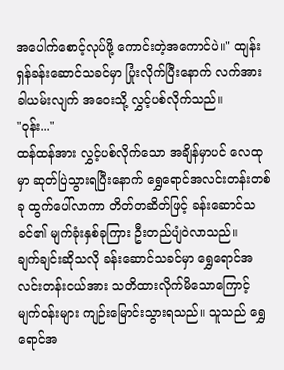အပေါက်စောင့်လုပ်ဖို့ ကောင်းတဲ့အကောင်ပဲ။" ထျန်းရှန်ခန်းဆောင်သခင်မှာ ပြုံးလိုက်ပြီးနောက် လက်အားခါယမ်းလျက် အဝေးသို့ လွှင့်ပစ်လိုက်သည်။
"ဝုန်း..."
ထန်ထန်အား လွှင့်ပစ်လိုက်သော အချိန်မှာပင် လေထုမှာ ဆုတ်ပြဲသွားရပြီးနောက် ရွှေရောင်အလင်းတန်းတစ်ခု ထွက်ပေါ်လာကာ တိတ်တဆိတ်ဖြင့် ခန်းဆောင်သခင်၏ မျက်ခုံးနှစ်ခုကြား ဦးတည်ပျံဝဲလာသည်။
ချက်ချင်းဆိုသလို ခန်းဆောင်သခင်မှာ ရွှေရောင်အလင်းတန်းငယ်အား သတိထားလိုက်မိသောကြောင့် မျက်ဝန်းများ ကျဉ်းမြောင်းသွားရသည်။ သူသည် ရွှေရောင်အ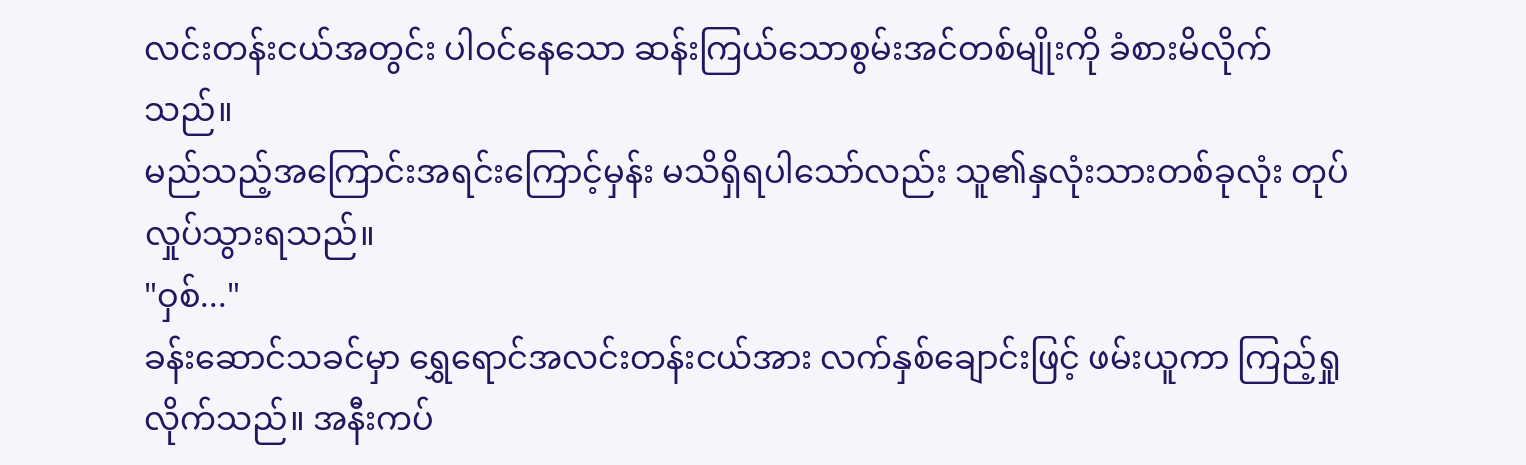လင်းတန်းငယ်အတွင်း ပါဝင်နေသော ဆန်းကြယ်သောစွမ်းအင်တစ်မျိုးကို ခံစားမိလိုက်သည်။
မည်သည့်အကြောင်းအရင်းကြောင့်မှန်း မသိရှိရပါသော်လည်း သူ၏နှလုံးသားတစ်ခုလုံး တုပ်လှုပ်သွားရသည်။
"ဝှစ်..."
ခန်းဆောင်သခင်မှာ ရွှေရောင်အလင်းတန်းငယ်အား လက်နှစ်ချောင်းဖြင့် ဖမ်းယူကာ ကြည့်ရှုလိုက်သည်။ အနီးကပ်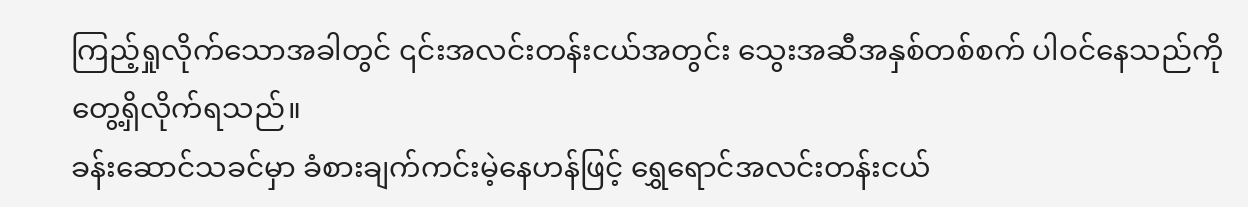ကြည့်ရှုလိုက်သောအခါတွင် ၎င်းအလင်းတန်းငယ်အတွင်း သွေးအဆီအနှစ်တစ်စက် ပါဝင်နေသည်ကို တွေ့ရှိလိုက်ရသည်။
ခန်းဆောင်သခင်မှာ ခံစားချက်ကင်းမဲ့နေဟန်ဖြင့် ရွှေရောင်အလင်းတန်းငယ်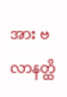အား ဗလာနတ္ထိ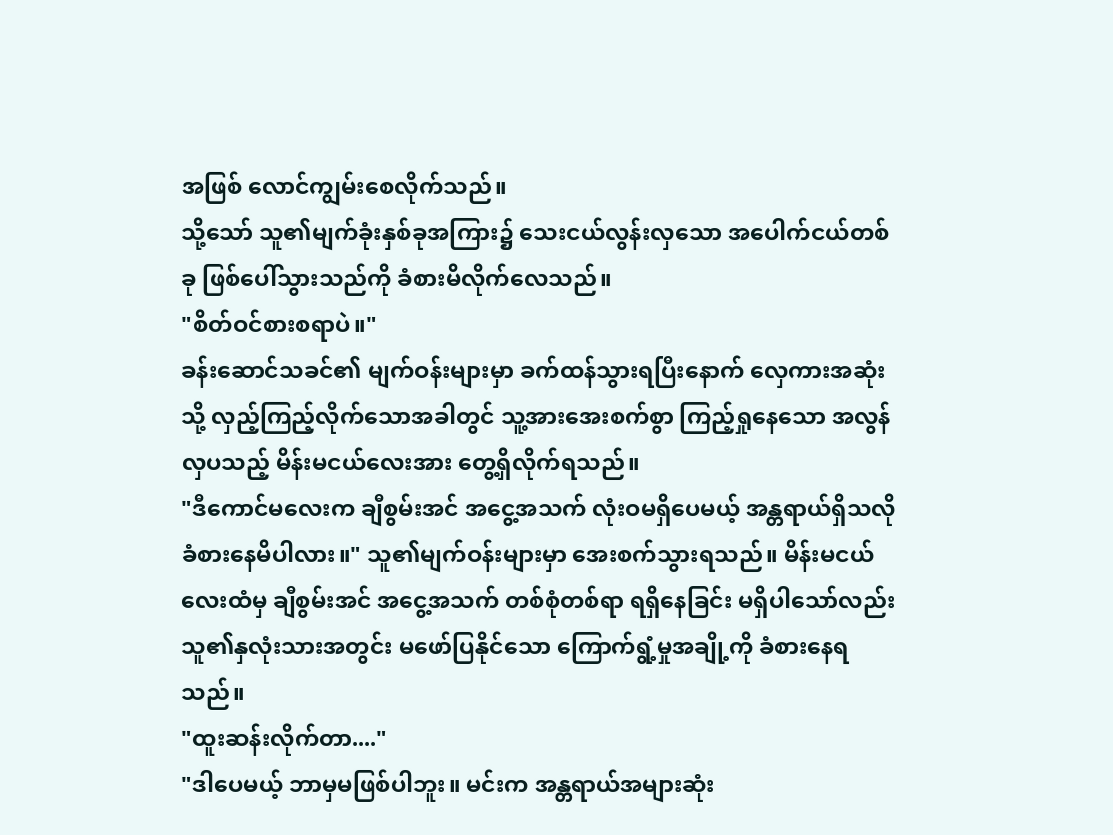အဖြစ် လောင်ကျွမ်းစေလိုက်သည်။
သို့သော် သူ၏မျက်ခုံးနှစ်ခုအကြား၌ သေးငယ်လွန်းလှသော အပေါက်ငယ်တစ်ခု ဖြစ်ပေါ်သွားသည်ကို ခံစားမိလိုက်လေသည်။
"စိတ်ဝင်စားစရာပဲ။"
ခန်းဆောင်သခင်၏ မျက်ဝန်းများမှာ ခက်ထန်သွားရပြီးနောက် လှေကားအဆုံးသို့ လှည့်ကြည့်လိုက်သောအခါတွင် သူ့အားအေးစက်စွာ ကြည့်ရှုနေသော အလွန်လှပသည့် မိန်းမငယ်လေးအား တွေ့ရှိလိုက်ရသည်။
"ဒီကောင်မလေးက ချီစွမ်းအင် အငွေ့အသက် လုံးဝမရှိပေမယ့် အန္တရာယ်ရှိသလို ခံစားနေမိပါလား။" သူ၏မျက်ဝန်းများမှာ အေးစက်သွားရသည်။ မိန်းမငယ်လေးထံမှ ချီစွမ်းအင် အငွေ့အသက် တစ်စုံတစ်ရာ ရရှိနေခြင်း မရှိပါသော်လည်း သူ၏နှလုံးသားအတွင်း မဖော်ပြနိုင်သော ကြောက်ရွံ့မှုအချို့ကို ခံစားနေရသည်။
"ထူးဆန်းလိုက်တာ...."
"ဒါပေမယ့် ဘာမှမဖြစ်ပါဘူး။ မင်းက အန္တရာယ်အများဆုံး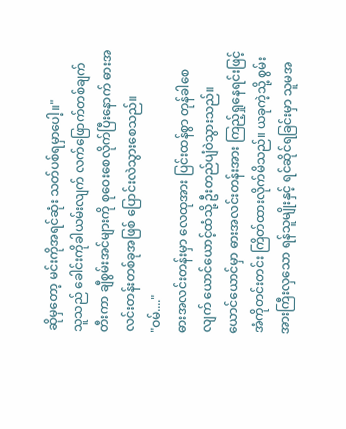ဆိုမှတော့ မင်းကိုအရင်ဆုံး သတ်ပစ်ရမှာပေါ့။"
သူသည် ခေါင်းကိုခါယမ်းလျက် လက်ဖြောက်တစ်ချက်တီးကာ ချီစွမ်းအင်များကို စုဝေးစေလိုက်ပြီးနောက် ဓားအလင်းတန်းတစ်ခုအဖြစ် ပြောင်းလဲသွားစေသည်။
"ဝမ်...."
ဓားအလင်းတန်းမှာ လေထုအား ပြင်းထန်စွာ တုန်ခါစေလျက် ယောင်ယောင့်ထံသို့ ဦးတည်ပျံဝဲသွားသည်။
ယောင်ယောင်မှာ ဓားအလင်းတန်းအား ကြည့်ရှုနေရင်းဖြင့် အံကိုတင်းတင်း ကြိတ်ထားလိုက်မိသည်။ ယခုကဲ့သို့ စွမ်းအားကြီးလှသော ရန်သူမျိုးနှင့် ရင်ဆိုင်ရခြင်းမှာ သူမအ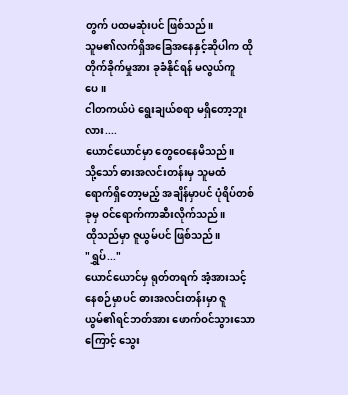တွက် ပထမဆုံးပင် ဖြစ်သည်။
သူမ၏လက်ရှိအခြေအနေနှင့်ဆိုပါက ထိုတိုက်ခိုက်မှုအား ခုခံနိုင်ရန် မလွယ်ကူပေ။
ငါတကယ်ပဲ ရွေးချယ်စရာ မရှိတော့ဘူးလား....
ယောင်ယောင်မှာ တွေဝေနေမိသည်။
သို့သော် ဓားအလင်းတန်းမှ သူမထံ ရောက်ရှိတော့မည့် အချိန်မှာပင် ပုံရိပ်တစ်ခုမှ ဝင်ရောက်ကာဆီးလိုက်သည်။
ထိုသည်မှာ ဇူယွမ်ပင် ဖြစ်သည်။
"ရွှပ်..."
ယောင်ယောင်မှ ရုတ်တရက် အံ့အားသင့်နေစဉ်မှာပင် ဓားအလင်းတန်းမှာ ဇူယွမ်၏ရင်ဘတ်အား ဖောက်ဝင်သွားသောကြောင့် သွေး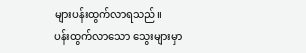များပန်းထွက်လာရသည်။
ပန်းထွက်လာသော သွေးများမှာ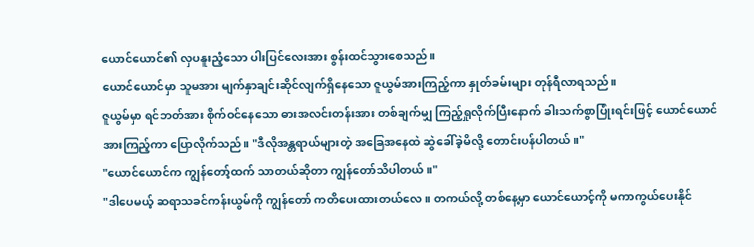ယောင်ယောင်၏ လှပနူးညံ့သော ပါးပြင်လေးအား စွန်းထင်သွားစေသည်။
ယောင်ယောင်မှာ သူမအား မျက်နှာချင်းဆိုင်လျက်ရှိနေသော ဇူယွမ်အားကြည့်ကာ နှုတ်ခမ်းများ တုန်ရီလာရသည်။
ဇူယွမ်မှာ ရင်ဘတ်အား စိုက်ဝင်နေသော ဓားအလင်းတန်းအား တစ်ချက်မျှ ကြည့်ရှုလိုက်ပြီးနောက် ခါးသက်စွာပြုံးရင်းဖြင့် ယောင်ယောင်အားကြည့်ကာ ပြောလိုက်သည်။ "ဒီလိုအန္တရာယ်များတဲ့ အခြေအနေထဲ ဆွဲခေါ်ခဲ့မိလို့ တောင်းပန်ပါတယ်။"
"ယောင်ယောင်က ကျွန်တော့်ထက် သာတယ်ဆိုတာ ကျွန်တော်သိပါတယ်။"
"ဒါပေမယ့် ဆရာသခင်ကန်းယွမ်ကို ကျွန်တော် ကတိပေးထားတယ်လေ။ တကယ်လို့ တစ်နေ့မှာ ယောင်ယောင့်ကို မကာကွယ်ပေးနိုင်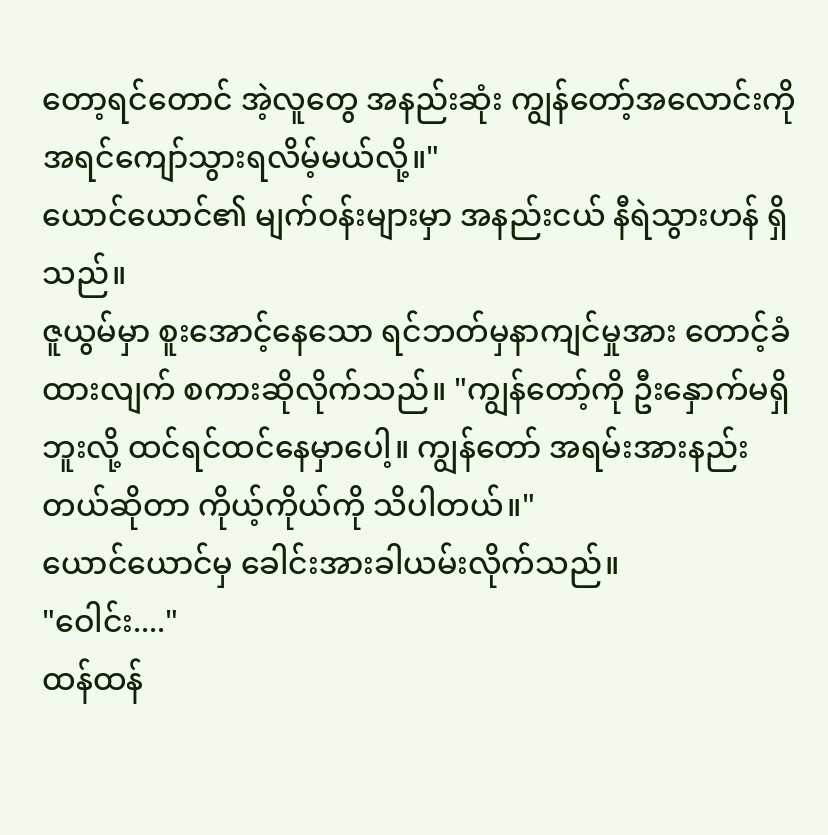တော့ရင်တောင် အဲ့လူတွေ အနည်းဆုံး ကျွန်တော့်အလောင်းကို အရင်ကျော်သွားရလိမ့်မယ်လို့။"
ယောင်ယောင်၏ မျက်ဝန်းများမှာ အနည်းငယ် နီရဲသွားဟန် ရှိသည်။
ဇူယွမ်မှာ စူးအောင့်နေသော ရင်ဘတ်မှနာကျင်မှုအား တောင့်ခံထားလျက် စကားဆိုလိုက်သည်။ "ကျွန်တော့်ကို ဦးနှောက်မရှိဘူးလို့ ထင်ရင်ထင်နေမှာပေါ့။ ကျွန်တော် အရမ်းအားနည်းတယ်ဆိုတာ ကိုယ့်ကိုယ်ကို သိပါတယ်။"
ယောင်ယောင်မှ ခေါင်းအားခါယမ်းလိုက်သည်။
"ဝေါင်း...."
ထန်ထန်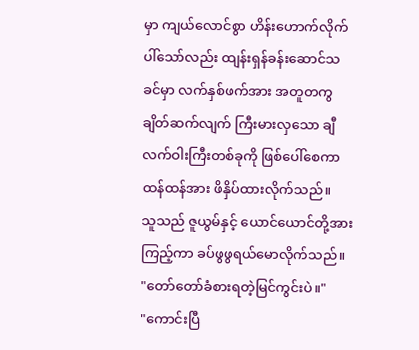မှာ ကျယ်လောင်စွာ ဟိန်းဟောက်လိုက်ပါ်သော်လည်း ထျန်းရှန်ခန်းဆောင်သခင်မှာ လက်နှစ်ဖက်အား အတူတကွ ချိတ်ဆက်လျက် ကြီးမားလှသော ချီလက်ဝါးကြီးတစ်ခုကို ဖြစ်ပေါ်စေကာ ထန်ထန်အား ဖိနှိပ်ထားလိုက်သည်။
သူသည် ဇူယွမ်နှင့် ယောင်ယောင်တို့အားကြည့်ကာ ခပ်ဖွဖွရယ်မောလိုက်သည်။ "တော်တော်ခံစားရတဲ့မြင်ကွင်းပဲ။"
"ကောင်းပြီ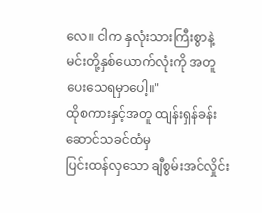လေ။ ငါက နှလုံးသားကြီးစွာနဲ့ မင်းတို့နှစ်ယောက်လုံးကို အတူပေးသေရမှာပေါ့။"
ထိုစကားနှင့်အတူ ထျန်းရှန်ခန်းဆောင်သခင်ထံမှ
ပြင်းထန်လှသော ချီစွမ်းအင်လှိုင်း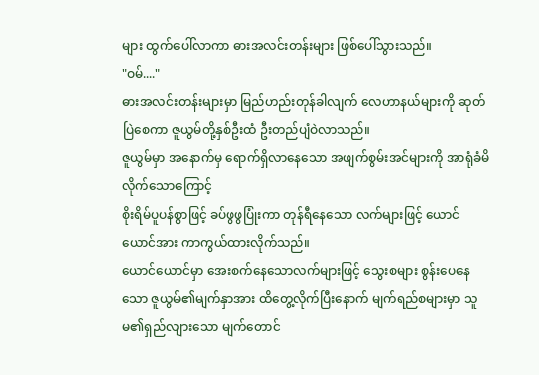များ ထွက်ပေါ်လာကာ ဓားအလင်းတန်းများ ဖြစ်ပေါ်သွားသည်။
"ဝမ်...."
ဓားအလင်းတန်းများမှာ မြည်ဟည်းတုန်ခါလျက် လေဟာနယ်များကို ဆုတ်ပြဲစေကာ ဇူယွမ်တို့နှစ်ဦးထံ ဦးတည်ပျံဝဲလာသည်။
ဇူယွမ်မှာ အနောက်မှ ရောက်ရှိလာနေသော အဖျက်စွမ်းအင်များကို အာရုံခံမိလိုက်သောကြောင့်
စိုးရိမ်ပူပန်စွာဖြင့် ခပ်ဖွဖွပြုံးကာ တုန်ရီနေသော လက်များဖြင့် ယောင်ယောင်အား ကာကွယ်ထားလိုက်သည်။
ယောင်ယောင်မှာ အေးစက်နေသောလက်များဖြင့် သွေးစများ စွန်းပေနေသော ဇူယွမ်၏မျက်နှာအား ထိတွေ့လိုက်ပြီးနောက် မျက်ရည်စများမှာ သူမ၏ရှည်လျားသော မျက်တောင်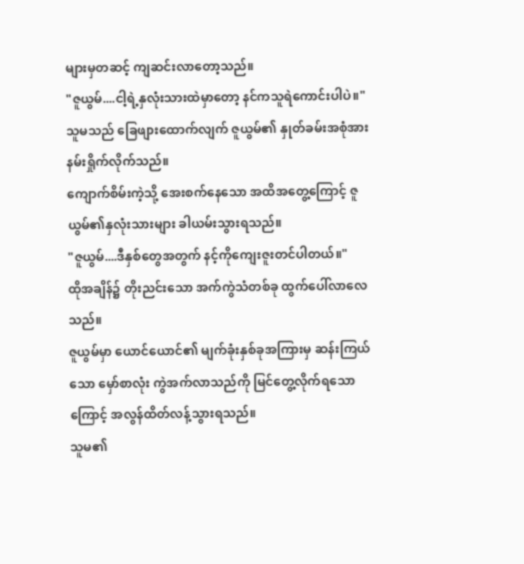များမှတဆင့် ကျဆင်းလာတော့သည်။
"ဇူယွမ်....ငါ့ရဲ့နှလုံးသားထဲမှာတော့ နင်ကသူရဲကောင်းပါပဲ။"
သူမသည် ခြေဖျားထောက်လျက် ဇူယွမ်၏ နှုတ်ခမ်းအစုံအား နမ်းရှိုက်လိုက်သည်။
ကျောက်စိမ်းကဲ့သို့ အေးစက်နေသော အထိအတွေ့ကြောင့် ဇူယွမ်၏နှလုံးသားများ ခါယမ်းသွားရသည်။
"ဇူယွမ်....ဒီနှစ်တွေအတွက် နင့်ကိုကျေးဇူးတင်ပါတယ်။"
ထိုအချိန်၌ တိုးညင်းသော အက်ကွဲသံတစ်ခု ထွက်ပေါ်လာလေသည်။
ဇူယွမ်မှာ ယောင်ယောင်၏ မျက်ခုံးနှစ်ခုအကြားမှ ဆန်းကြယ်သော မှော်စာလုံး ကွဲအက်လာသည်ကို မြင်တွေ့လိုက်ရသောကြောင့် အလွန်ထိတ်လန့်သွားရသည်။
သူမ၏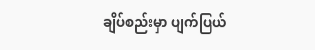ချိပ်စည်းမှာ ပျက်ပြယ်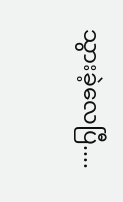သွားခဲ့လေပြီ....